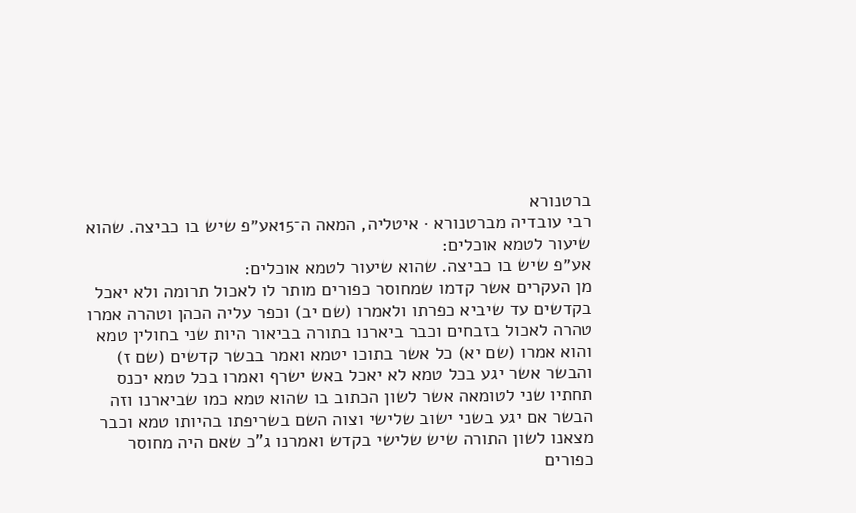ברטנורא
רבי עובדיה מברטנורא · איטליה, המאה ה־15אע״פ שיש בו כביצה. שהוא שיעור לטמא אוכלים:
אע״פ שיש בו כביצה. שהוא שיעור לטמא אוכלים:
מן העקרים אשר קדמו שמחוסר כפורים מותר לו לאכול תרומה ולא יאכל בקדשים עד שיביא כפרתו ולאמרו (שם יב) וכפר עליה הכהן וטהרה אמרו טהרה לאכול בזבחים וכבר ביארנו בתורה בביאור היות שני בחולין טמא והוא אמרו (שם יא) כל אשר בתוכו יטמא ואמר בבשר קדשים (שם ז) והבשר אשר יגע בכל טמא לא יאכל באש ישרף ואמרו בכל טמא יכנס תחתיו שני לטומאה אשר לשון הכתוב בו שהוא טמא כמו שביארנו וזה הבשר אם יגע בשני ישוב שלישי וצוה השם בשריפתו בהיותו טמא וכבר מצאנו לשון התורה שיש שלישי בקדש ואמרנו ג"כ שאם היה מחוסר כפורים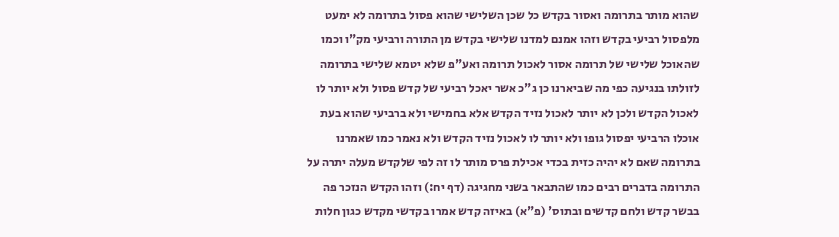שהוא מותר בתרומה ואסור בקדש כל שכן השלישי שהוא פסול בתרומה לא ימעט מלפסול רביעי בקדש וזהו אמנם למדנו שלישי בקדש מן התורה ורביעי מק"ו וכמו שהאוכל שלישי של תרומה אסור לאכול תרומה ואע"פ שלא יטמא שלישי בתרומה לזולתו בנגיעה כפי מה שביארנו כן ג"כ אשר יאכל רביעי של קדש פסול ולא יותר לו לאכול הקדש ולכן לא יותר לאכול נזיד הקדש אלא בחמישי ולא ברביעי שהוא בעת אוכלו הרביעי יפסול גופו ולא יותר לו לאכול נזיד הקדש ולא נאמר כמו שאמרנו בתרומה שאם לא יהיה כזית בכדי אכילת פרס מותר לו זה לפי שלקדש מעלה יתרה על התרומה בדברים רבים כמו שהתבאר בשני מחגיגה (דף יח:) וזהו הקדש הנזכר פה בבשר קדש ולחם קדשים ובתוס' (פ"א) באיזה קדש אמרו בקדשי מקדש כגון חלות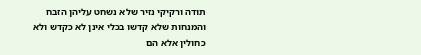תודה ורקיקי נזיר שלא נשחט עליהן הזבח והמנחות שלא קדשו בכלי אינן לא כקדש ולא כחולין אלא הם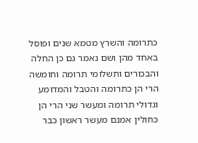כתרומה והשרץ מטמא שנים ופוסל באחד מהן ושם נאמר גם כן החלה והבכורים ותשלומי תרומה וחומשה הרי הן כתרומה והטבל והמדומע וגדולי תרומה ומעשר שני הרי הן כחולין אמנם מעשר ראשון כבר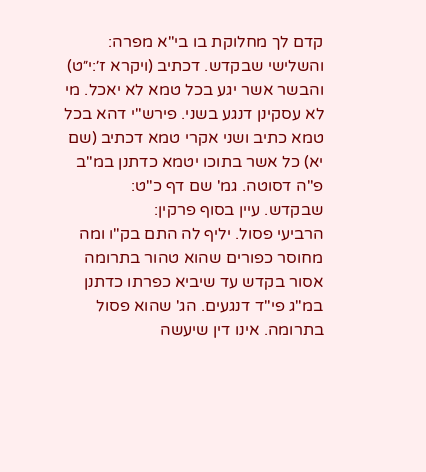קדם לך מחלוקת בו בי"א מפרה:
והשלישי שבקדש. דכתיב (ויקרא ז׳:י״ט) והבשר אשר יגע בכל טמא לא יאכל. מי לא עסקינן דנגע בשני. פירש"י דהא בכל טמא כתיב ושני אקרי טמא דכתיב (שם יא) כל אשר בתוכו יטמא כדתנן במ"ב פ"ה דסוטה. גמ' שם דף כ"ט:
שבקדש. עיין בסוף פרקין:
הרביעי פסול. יליף לה התם בק"ו ומה מחוסר כפורים שהוא טהור בתרומה אסור בקדש עד שיביא כפרתו כדתנן במ"ג פי"ד דנגעים. הג' שהוא פסול בתרומה. אינו דין שיעשה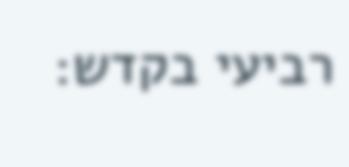רביעי בקדש: